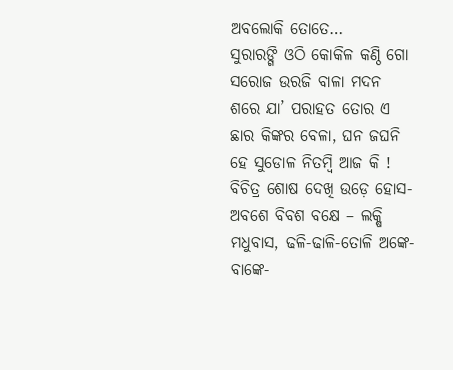ଅବଲୋକି ତୋତେ…
ସୁରାରଙ୍ଗି ଓଠି କୋକିଳ କଣ୍ଠି ଗୋ ସରୋଜ ଉରଜି ବାଳା ମଦନ ଶରେ ଯା’ ପରାହତ ତୋର ଏ ଛାର କିଙ୍କର ବେଳା, ଘନ ଜଘନି ହେ ସୁଡୋଳ ନିତମ୍ବି ଆଜ କି ! ବିଚିତ୍ର ଶୋଷ ଦେଖି ଉଡ଼େ ହୋସ- ଅବଶେ ବିବଶ ବକ୍ଷେ – ଲକ୍ଷି ମଧୁବାସ, ଢଳି-ଢାଳି-ତୋଳି ଅଙ୍କେ-ବାଙ୍କେ-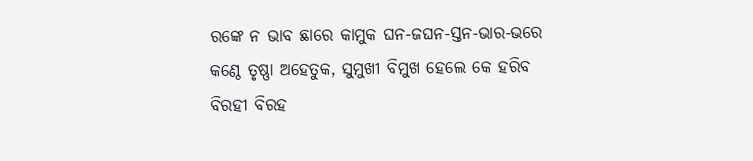ରଙ୍କେ ନ ଭାବ ଛାରେ କାମୁକ ଘନ-ଜଘନ-ସ୍ତନ-ଭାର-ଭରେ କଣ୍ଠେ ତୃଷ୍ଣା ଅହେତୁକ, ସୁମୁଖୀ ବିମୁଖ ହେଲେ କେ ହରିବ ବିରହୀ ବିରହ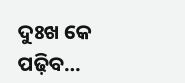ଦୁଃଖ କେ ପଢ଼ିବ…